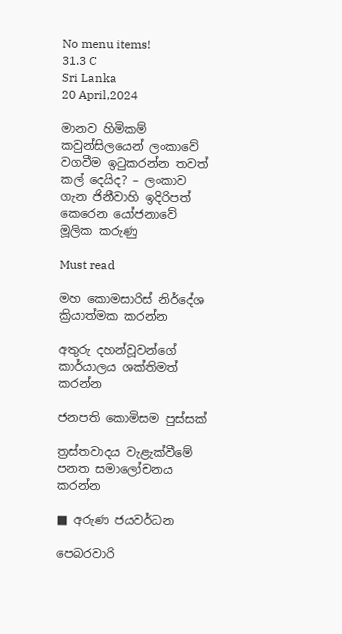No menu items!
31.3 C
Sri Lanka
20 April,2024

මානව හිමිකම් කවුන්සිලයෙන් ලංකාවේ වගවීම ඉටුකරන්න තවත් කල් දෙයිද? – ලංකාව ගැන ජිනීවාහි ඉදිරිපත් කෙරෙන යෝජනාවේ මූලික කරුණු

Must read

මහ කොමසාරිස් නිර්දේශ ක්‍රියාත්මක කරන්න

අතුරු දහන්වූවන්ගේ කාර්යාලය ශක්තිමත් කරන්න

ජනපති කොමිසම පුස්සක්

ත්‍රස්තවාදය වැළැක්වීමේ පනත සමාලෝචනය කරන්න

■ අරුණ ජයවර්ධන

පෙබරවාරි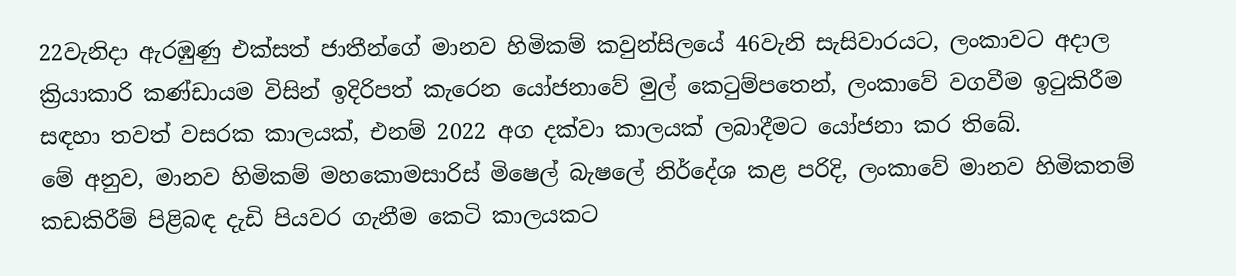22වැනිදා ඇරඹුණු එක්සත් ජාතීන්ගේ මානව හිමිකම් කවුන්සිලයේ 46වැනි සැසිවාරයට, ලංකාවට අදාල ක්‍රියාකාරි කණ්ඩායම විසින් ඉදිරිපත් කැරෙන යෝජනාවේ මුල් කෙටුම්පතෙන්, ලංකාවේ වගවීම ඉටුකිරීම සඳහා තවත් වසරක කාලයක්, එනම් 2022 අග දක්වා කාලයක් ලබාදීමට යෝජනා කර තිබේ.
මේ අනුව, මානව හිමිකම් මහකොමසාරිස් මිෂෙල් බැෂලේ නිර්දේශ කළ පරිදි, ලංකාවේ මානව හිමිකතම් කඩකිරීම් පිළිබඳ දැඩි පියවර ගැනීම කෙටි කාලයකට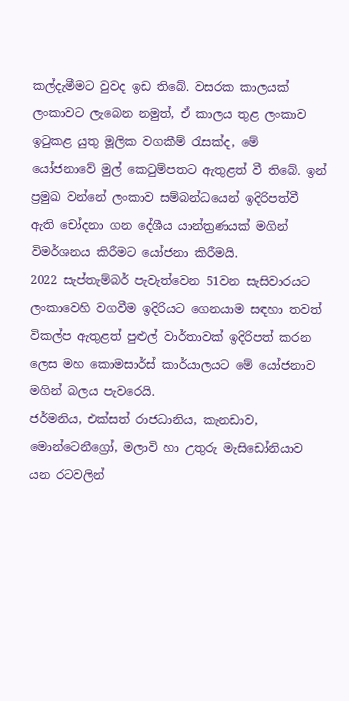කල්දැමීමට වුවද ඉඩ තිබේ. වසරක කාලයක් ලංකාවට ලැබෙන නමුත්, ඒ කාලය තුළ ලංකාව ඉටුකළ යුතු මූලික වගකීම් රැසක්ද, මේ යෝජනාවේ මුල් කෙටුම්පතට ඇතුළත් වී තිබේ. ඉන් ප්‍රමුඛ වන්නේ ලංකාව සම්බන්ධයෙන් ඉදිරිපත්වී ඇති චෝදනා ගන දේශීය යාන්ත්‍රණයක් මගින් විමර්ශනය කිරීමට යෝජනා කිරීමයි.
2022 සැප්තැම්බර් පැවැත්වෙන 51වන සැසිවාරයට ලංකාවෙහි වගවීම ඉදිරියට ගෙනයාම සඳහා තවත් විකල්ප ඇතුළත් පුළුල් වාර්තාවක් ඉදිරිපත් කරන ලෙස මහ කොමසාර්ස් කාර්යාලයට මේ යෝජනාව මගින් බලය පැවරෙයි.
ජර්මනිය, එක්සත් රාජධානිය, කැනඩාව, මොන්ටෙනීග්‍රෝ, මලාවි හා උතුරු මැසිඩෝනියාව යන රටවලින්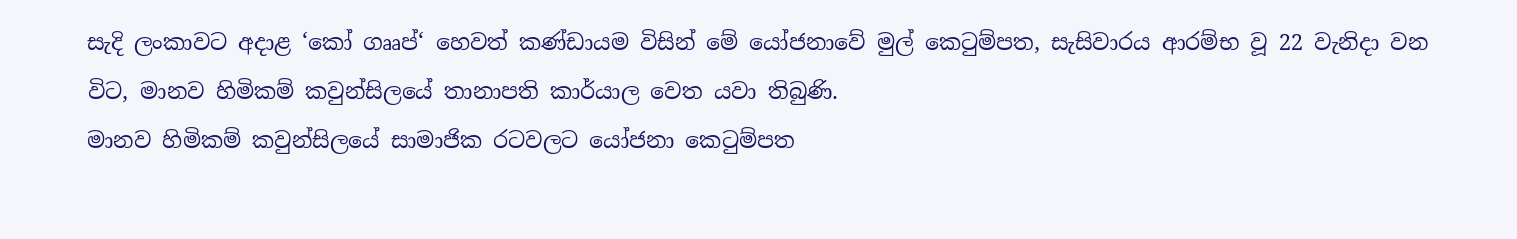සැදි ලංකාවට අදාළ ‘කෝ ගෲප්‘ හෙවත් කණ්ඩායම විසින් මේ යෝජනාවේ මුල් කෙටුම්පත, සැසිවාරය ආරම්භ වූ 22 වැනිදා වන විට, මානව හිමිකම් කවුන්සිලයේ තානාපති කාර්යාල වෙත යවා තිබුණි.
මානව හිමිකම් කවුන්සිලයේ සාමාජික රටවලට යෝජනා කෙටුම්පත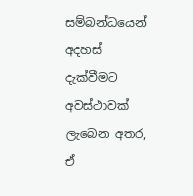සම්බන්ධයෙන් අදහස් දැක්වීමට අවස්ථාවක් ලැබෙන අතර, ඒ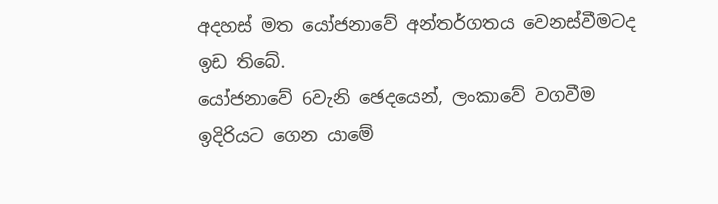අදහස් මත යෝජනාවේ අන්තර්ගතය වෙනස්වීමටද ඉඩ තිබේ.
යෝජනාවේ 6වැනි ඡෙදයෙන්, ලංකාවේ වගවීම ඉදිරියට ගෙන යාමේ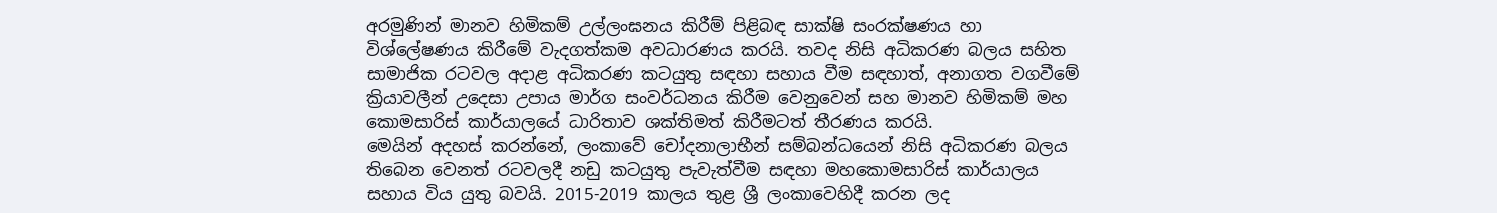අරමුණින් මානව හිමිකම් උල්ලංඝනය කිරීම් පිළිබඳ සාක්ෂි සංරක්ෂණය හා විශ්ලේෂණය කිරීමේ වැදගත්කම අවධාරණය කරයි. තවද නිසි අධිකරණ බලය සහිත සාමාජික රටවල අදාළ අධිකරණ කටයුතු සඳහා සහාය වීම සඳහාත්, අනාගත වගවීමේ ක්‍රියාවලීන් උදෙසා උපාය මාර්ග සංවර්ධනය කිරීම වෙනුවෙන් සහ මානව හිමිකම් මහ කොමසාරිස් කාර්යාලයේ ධාරිතාව ශක්තිමත් කිරීමටත් තීරණය කරයි.
මෙයින් අදහස් කරන්නේ, ලංකාවේ චෝදනාලාභීන් සම්බන්ධයෙන් නිසි අධිකරණ බලය තිබෙන වෙනත් රටවලදී නඩු කටයුතු පැවැත්වීම සඳහා මහකොමසාරිස් කාර්යාලය සහාය විය යුතු බවයි. 2015-2019 කාලය තුළ ශ්‍රී ලංකාවෙහිදී කරන ලද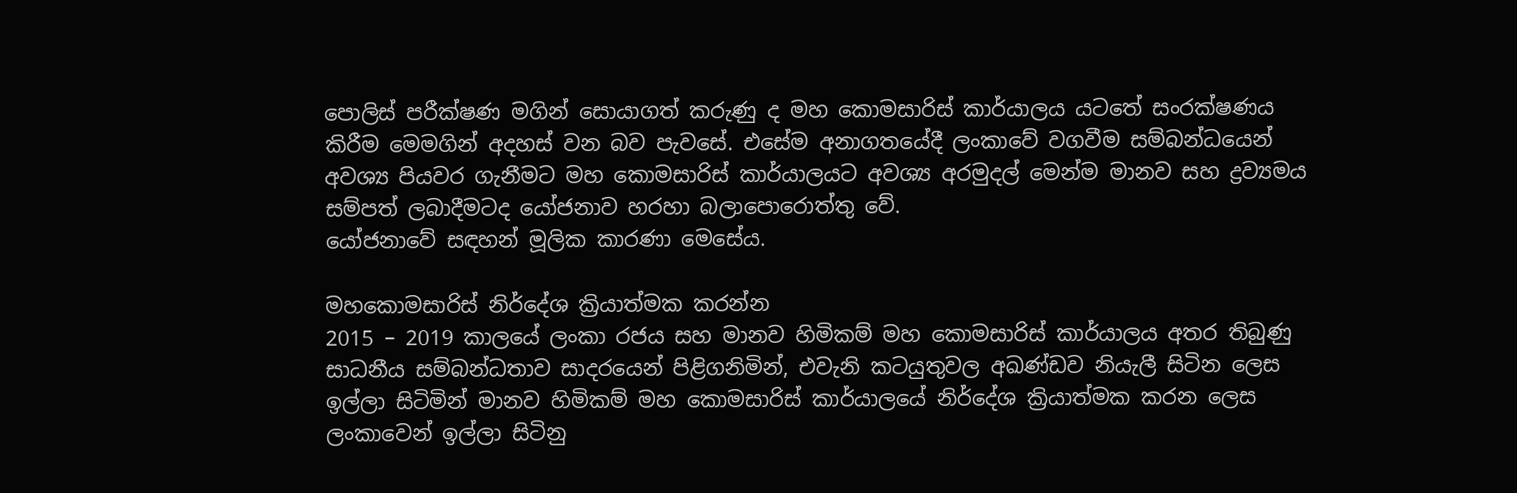පොලිස් පරීක්ෂණ මගින් සොයාගත් කරුණු ද මහ කොමසාරිස් කාර්යාලය යටතේ සංරක්ෂණය කිරීම මෙමගින් අදහස් වන බව පැවසේ. එසේම අනාගතයේදී ලංකාවේ වගවීම සම්බන්ධයෙන් අවශ්‍ය පියවර ගැනීමට මහ කොමසාරිස් කාර්යාලයට අවශ්‍ය අරමුදල් මෙන්ම මානව සහ ද්‍රව්‍යමය සම්පත් ලබාදීමටද යෝජනාව හරහා බලාපොරොත්තු වේ.
යෝජනාවේ සඳහන් මූලික කාරණා මෙසේය.

මහකොමසාරිස් නිර්දේශ ක්‍රියාත්මක කරන්න
2015 – 2019 කාලයේ ලංකා රජය සහ මානව හිමිකම් මහ කොමසාරිස් කාර්යාලය අතර තිබුණු සාධනීය සම්බන්ධතාව සාදරයෙන් පිළිගනිමින්, එවැනි කටයුතුවල අඛණ්ඩව නියැලී සිටින ලෙස ඉල්ලා සිටිමින් මානව හිමිකම් මහ කොමසාරිස් කාර්යාලයේ නිර්දේශ ක්‍රියාත්මක කරන ලෙස ලංකාවෙන් ඉල්ලා සිටිනු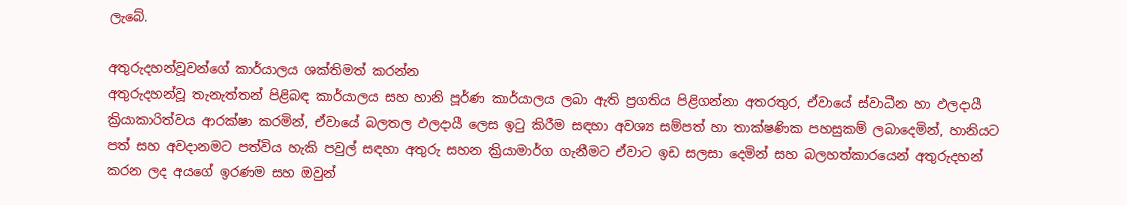ලැබේ.

අතුරුදහන්වූවන්ගේ කාර්යාලය ශක්තිමත් කරන්න
අතුරුදහන්වූ තැනැත්තන් පිළිබඳ කාර්යාලය සහ හානි පූර්ණ කාර්යාලය ලබා ඇති ප්‍රගතිය පිළිගන්නා අතරතුර, ඒවායේ ස්වාධීන හා ඵලදායී ක්‍රියාකාරිත්වය ආරක්ෂා කරමින්, ඒවායේ බලතල ඵලදායී ලෙස ඉටු කිරීම සඳහා අවශ්‍ය සම්පත් හා තාක්ෂණික පහසුකම් ලබාදෙමින්, හානියට පත් සහ අවදානමට පත්විය හැකි පවුල් සඳහා අතුරු සහන ක්‍රියාමාර්ග ගැනීමට ඒවාට ඉඩ සලසා දෙමින් සහ බලහත්කාරයෙන් අතුරුදහන් කරන ලද අයගේ ඉරණම සහ ඔවුන්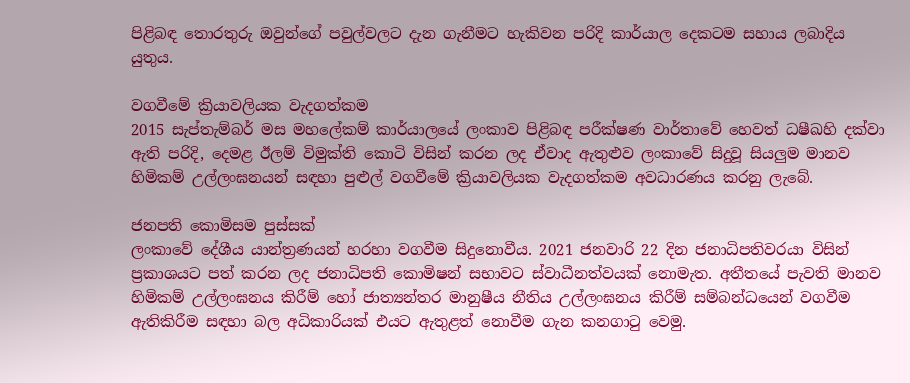පිළිබඳ තොරතුරු ඔවුන්ගේ පවුල්වලට දැන ගැනීමට හැකිවන පරිදි කාර්යාල දෙකටම සහාය ලබාදිය යුතුය.

වගවීමේ ක්‍රියාවලියක වැදගත්කම
2015 සැප්තැම්බර් මස මහලේකම් කාර්යාලයේ ලංකාව පිළිබඳ පරීක්ෂණ වාර්තාවේ හෙවත් ධෂීඛහි දක්වා ඇති පරිදි, දෙමළ ඊලම් විමුක්ති කොටි විසින් කරන ලද ඒවාද ඇතුළුව ලංකාවේ සිදුවූ සියලුම මානව හිමිකම් උල්ලංඝනයන් සඳහා පුළුල් වගවීමේ ක්‍රියාවලියක වැදගත්කම අවධාරණය කරනු ලැබේ.

ජනපති කොමිසම පුස්සක්
ලංකාවේ දේශීය යාන්ත්‍රණයන් හරහා වගවීම සිදුනොවීය. 2021 ජනවාරි 22 දින ජනාධිපතිවරයා විසින් ප්‍රකාශයට පත් කරන ලද ජනාධිපති කොමිෂන් සභාවට ස්වාධීනත්වයක් නොමැත. අතීතයේ පැවති මානව හිමිකම් උල්ලංඝනය කිරීම් හෝ ජාත්‍යන්තර මානුෂීය නීතිය උල්ලංඝනය කිරීම් සම්බන්ධයෙන් වගවීම ඇතිකිරීම සඳහා බල අධිකාරියක් එයට ඇතුළත් නොවීම ගැන කනගාටු වෙමු.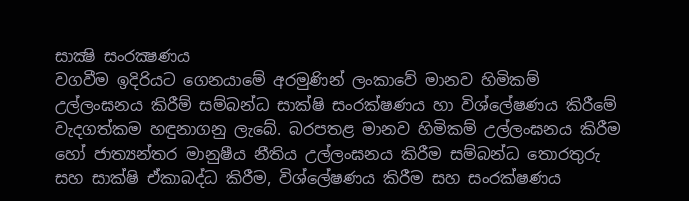සාක්‍ෂි සංරක්‍ෂණය
වගවීම ඉදිරියට ගෙනයාමේ අරමුණින් ලංකාවේ මානව හිමිකම් උල්ලංඝනය කිරීම් සම්බන්ධ සාක්ෂි සංරක්ෂණය හා විශ්ලේෂණය කිරීමේ වැදගත්කම හඳුනාගනු ලැබේ. බරපතළ මානව හිමිකම් උල්ලංඝනය කිරීම හෝ ජාත්‍යන්තර මානුෂීය නීතිය උල්ලංඝනය කිරීම සම්බන්ධ තොරතුරු සහ සාක්ෂි ඒකාබද්ධ කිරීම, විශ්ලේෂණය කිරීම සහ සංරක්ෂණය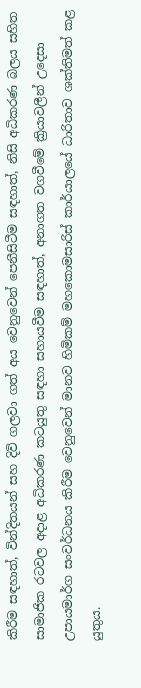කිරීම සඳහාත්, වින්දිතයන් සහ දිවි ගලවා ගත් අය වෙනුවෙන් පෙනීසිටීම සඳහාත්, නිසි අධිකරණ බලය සහිත සාමාජික රටවල අදාළ අධිකරණ කටයුතු සඳහා සහායවීම සඳහාත්, අනාගත වගවීමේ ක්‍රියාවලීන් උදෙසා උපායමාර්ග සංවර්ධනය කිරීම වෙනුවෙන් මානව හිමිකම් මහකොමසාරිස් කාර්යාලයේ ධාරිතාව ශක්තිමත් කළ යුතුය.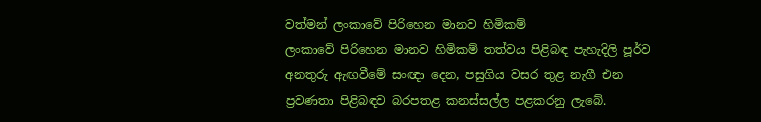වත්මන් ලංකාවේ පිරිහෙන මානව හිමිකම්
ලංකාවේ පිරිහෙන මානව හිමිකම් තත්වය පිළිබඳ පැහැදිලි පූර්ව අනතුරු ඇඟවීමේ සංඥා දෙන, පසුගිය වසර තුළ නැගී එන ප්‍රවණතා පිළිබඳව බරපතළ කනස්සල්ල පළකරනු ලැබේ.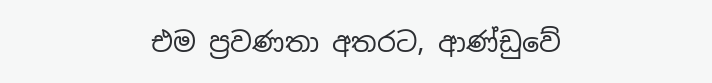එම ප්‍රවණතා අතරට, ආණ්ඩුවේ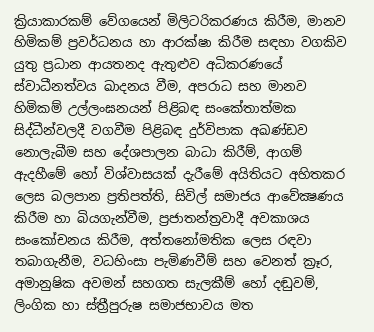ක්‍රියාකාරකම් වේගයෙන් මිලිටරිකරණය කිරීම, මානව හිමිකම් ප්‍රවර්ධනය හා ආරක්ෂා කිරීම සඳහා වගකිව යුතු ප්‍රධාන ආයතනද ඇතුළුව අධිකරණයේ ස්වාධීනත්වය ඛාදනය වීම, අපරාධ සහ මානව හිමිකම් උල්ලංඝනයන් පිළිබඳ සංකේතාත්මක සිද්ධීන්වලදී වගවීම පිළිබඳ දුර්විපාක අඛණ්ඩව නොලැබීම සහ දේශපාලන බාධා කිරීම්, ආගම් ඇදහීමේ හෝ විශ්වාසයක් දැරීමේ අයිතියට අහිතකර ලෙස බලපාන ප්‍රතිපත්ති, සිවිල් සමාජය ආවේක්‍ෂණය කිරීම හා බියගැන්වීම, ප්‍රජාතන්ත්‍රවාදී අවකාශය සංකෝචනය කිරීම, අත්තනෝමතික ලෙස රඳවා තබාගැනීම, වධහිංසා පැමිණවීම් සහ වෙනත් ක්‍රෑර, අමානුෂික අවමන් සහගත සැලකීම් හෝ දඬුවම්, ලිංගික හා ස්ත්‍රීපුරුෂ සමාජභාවය මත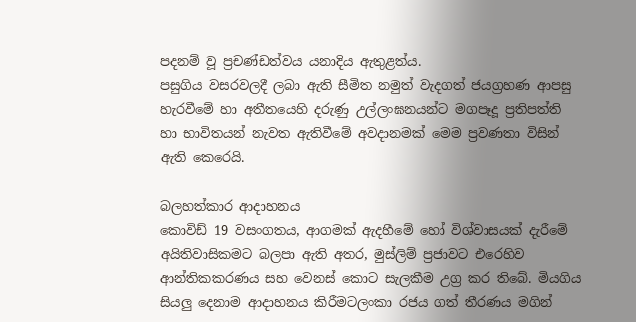පදනම් වූ ප්‍රචණ්ඩත්වය යනාදිය ඇතුළත්ය.
පසුගිය වසරවලදී ලබා ඇති සීමිත නමුත් වැදගත් ජයග්‍රහණ ආපසු හැරවීමේ හා අතීතයෙහි දරුණු උල්ලංඝනයන්ට මගපෑදූ ප්‍රතිපත්ති හා භාවිතයන් නැවත ඇතිවීමේ අවදානමක් මෙම ප්‍රවණතා විසින් ඇති කෙරෙයි.

බලහත්කාර ආදාහනය
කොවිඩ් 19 වසංගතය, ආගමක් ඇදහීමේ හෝ විශ්වාසයක් දැරීමේ අයිතිවාසිකමට බලපා ඇති අතර, මුස්ලිම් ප්‍රජාවට එරෙහිව ආන්තිකකරණය සහ වෙනස් කොට සැලකීම උග්‍ර කර තිබේ. මියගිය සියලු දෙනාම ආදාහනය කිරීමටලංකා රජය ගත් තීරණය මගින්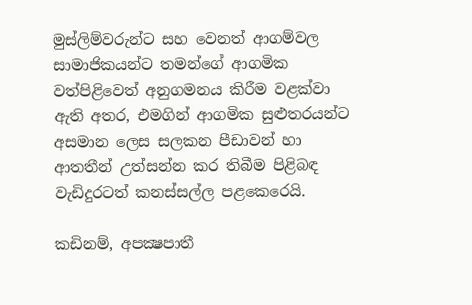මුස්ලිම්වරුන්ට සහ වෙනත් ආගම්වල සාමාජිකයන්ට තමන්ගේ ආගමික වත්පිළිවෙත් අනුගමනය කිරීම වළක්වා ඇති අතර, එමගින් ආගමික සුළුතරයන්ට අසමාන ලෙස සලකන පීඩාවන් හා ආතතීන් උත්සන්න කර තිබීම පිළිබඳ වැඩිදුරටත් කනස්සල්ල පළකෙරෙයි.

කඩිනම්, අපක්‍ෂපාතී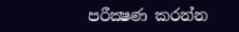පරීක්‍ෂණ කරන්න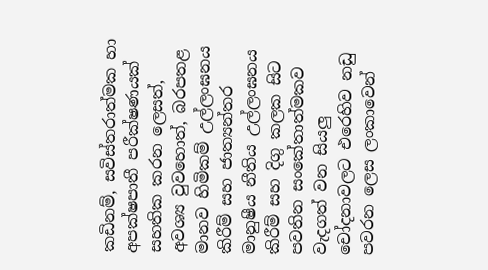කඩිනම්, සවිස්තරාත්මක හා අපක්ෂපාතී පරීක්ෂණයක් සහතික කරන ලෙසත්, අවශ්‍ය වුවහොත්, බරපතළ මානව හිමිකම් උල්ලංඝනය කිරීම් සහ ජාත්‍යන්තර මානුෂීය නීතිය උල්ලංඝනය කිරීම් සහ දිගු කලක සිට පවතින සංකේතාත්මකව වැදගත් වන සියලු චෝදනාවලට එරෙහිව නඩු පවරන ලෙස ලංකාවෙන්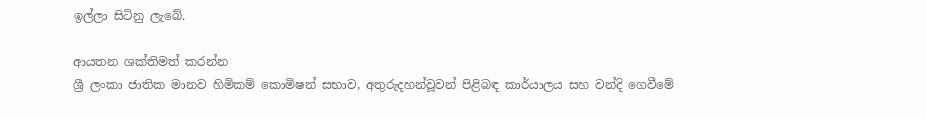ඉල්ලා සිටිනු ලැබේ.

ආයතන ශක්තිමත් කරන්න
ශ්‍රී ලංකා ජාතික මානව හිමිකම් කොමිෂන් සභාව, අතුරුදහන්වූවන් පිළිබඳ කාර්යාලය සහ වන්දි ගෙවීමේ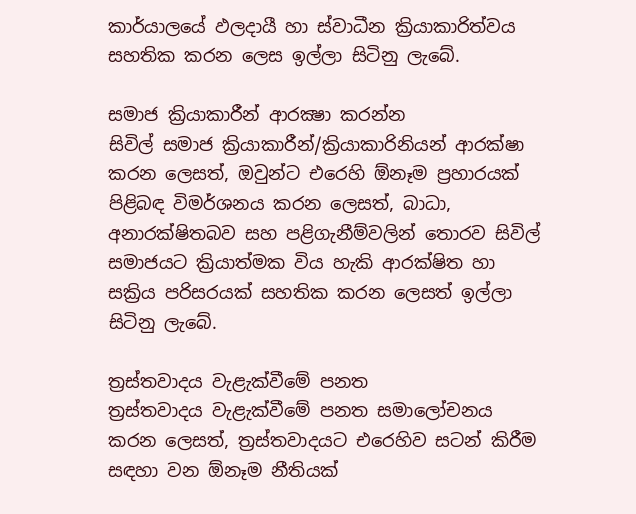කාර්යාලයේ ඵලදායී හා ස්වාධීන ක්‍රියාකාරිත්වය සහතික කරන ලෙස ඉල්ලා සිටිනු ලැබේ.

සමාජ ක්‍රියාකාරීන් ආරක්‍ෂා කරන්න
සිවිල් සමාජ ක්‍රියාකාරීන්/ක්‍රියාකාරිනියන් ආරක්ෂා කරන ලෙසත්, ඔවුන්ට එරෙහි ඕනෑම ප්‍රහාරයක් පිළිබඳ විමර්ශනය කරන ලෙසත්, බාධා, අනාරක්ෂිතබව සහ පළිගැනීම්වලින් තොරව සිවිල් සමාජයට ක්‍රියාත්මක විය හැකි ආරක්ෂිත හා සක්‍රිය පරිසරයක් සහතික කරන ලෙසත් ඉල්ලා සිටිනු ලැබේ.

ත්‍රස්තවාදය වැළැක්වීමේ පනත
ත්‍රස්තවාදය වැළැක්වීමේ පනත සමාලෝචනය කරන ලෙසත්, ත්‍රස්තවාදයට එරෙහිව සටන් කිරීම සඳහා වන ඕනෑම නීතියක්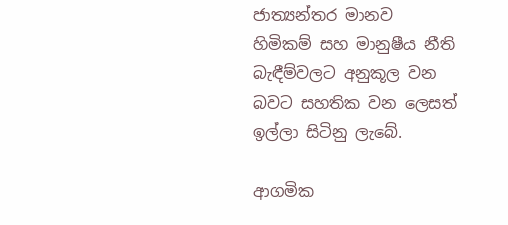ජාත්‍යන්තර මානව හිමිකම් සහ මානුෂීය නීති බැඳීම්වලට අනුකූල වන බවට සහතික වන ලෙසත් ඉල්ලා සිටිනු ලැබේ.

ආගමික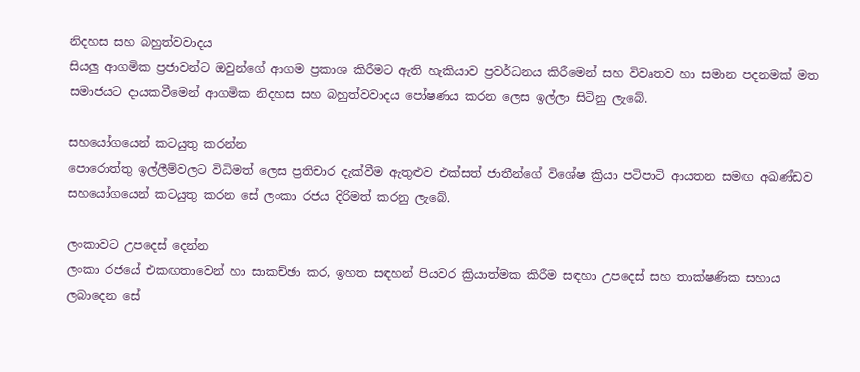නිදහස සහ බහුත්වවාදය
සියලු ආගමික ප්‍රජාවන්ට ඔවුන්ගේ ආගම ප්‍රකාශ කිරීමට ඇති හැකියාව ප්‍රවර්ධනය කිරීමෙන් සහ විවෘතව හා සමාන පදනමක් මත සමාජයට දායකවීමෙන් ආගමික නිදහස සහ බහුත්වවාදය පෝෂණය කරන ලෙස ඉල්ලා සිටිනු ලැබේ.

සහයෝගයෙන් කටයුතු කරන්න
පොරොත්තු ඉල්ලීම්වලට විධිමත් ලෙස ප්‍රතිචාර දැක්වීම ඇතුළුව එක්සත් ජාතීන්ගේ විශේෂ ක්‍රියා පටිපාටි ආයතන සමඟ අඛණ්ඩව සහයෝගයෙන් කටයුතු කරන සේ ලංකා රජය දිරිමත් කරනු ලැබේ.

ලංකාවට උපදෙස් දෙන්න
ලංකා රජයේ එකඟතාවෙන් හා සාකච්ඡා කර, ඉහත සඳහන් පියවර ක්‍රියාත්මක කිරීම සඳහා උපදෙස් සහ තාක්ෂණික සහාය ලබාදෙන සේ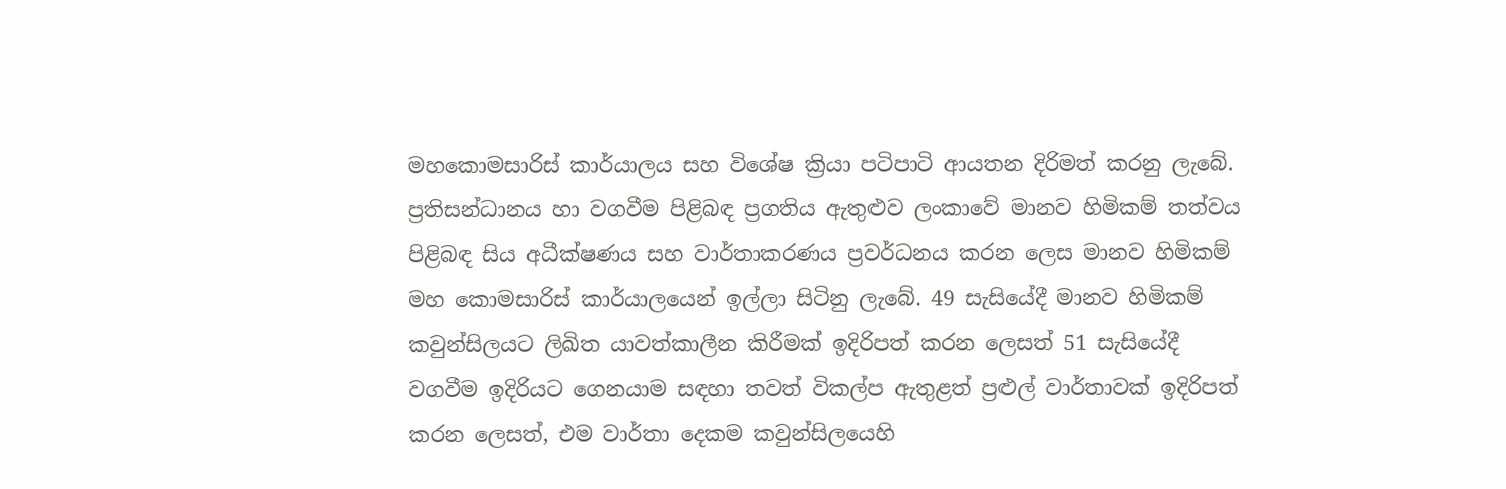මහකොමසාරිස් කාර්යාලය සහ විශේෂ ක්‍රියා පටිපාටි ආයතන දිරිමත් කරනු ලැබේ.
ප්‍රතිසන්ධානය හා වගවීම පිළිබඳ ප්‍රගතිය ඇතුළුව ලංකාවේ මානව හිමිකම් තත්වය පිළිබඳ සිය අධීක්ෂණය සහ වාර්තාකරණය ප්‍රවර්ධනය කරන ලෙස මානව හිමිකම් මහ කොමසාරිස් කාර්යාලයෙන් ඉල්ලා සිටිනු ලැබේ. 49 සැසියේදී මානව හිමිකම් කවුන්සිලයට ලිඛිත යාවත්කාලීන කිරීමක් ඉදිරිපත් කරන ලෙසත් 51 සැසියේදී වගවීම ඉදිරියට ගෙනයාම සඳහා තවත් විකල්ප ඇතුළත් ප්‍රළුල් වාර්තාවක් ඉදිරිපත් කරන ලෙසත්, එම වාර්තා දෙකම කවුන්සිලයෙහි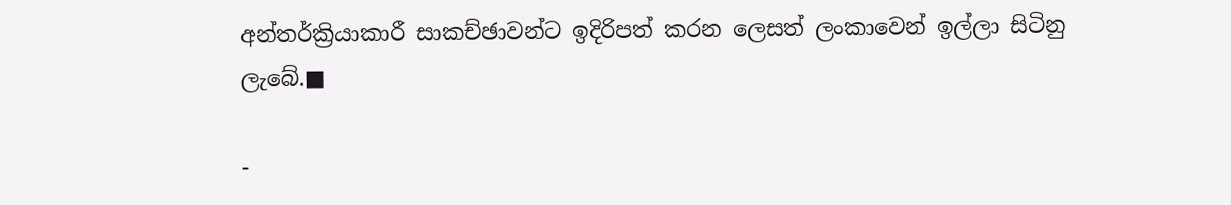අන්තර්ක්‍රියාකාරී සාකච්ඡාවන්ට ඉදිරිපත් කරන ලෙසත් ලංකාවෙන් ඉල්ලා සිටිනු ලැබේ.■

-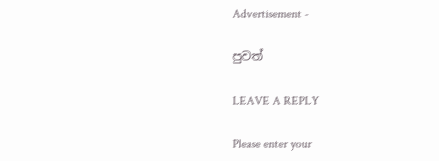Advertisement -

පුවත්

LEAVE A REPLY

Please enter your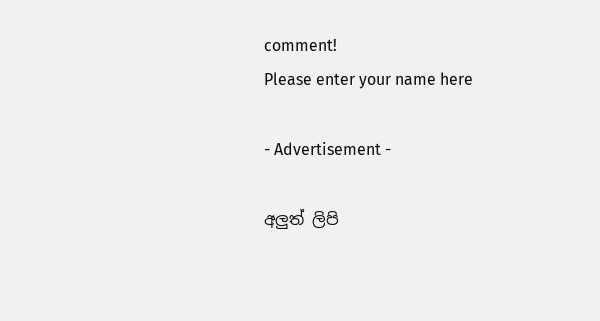comment!
Please enter your name here

- Advertisement -

අලුත් ලිපි